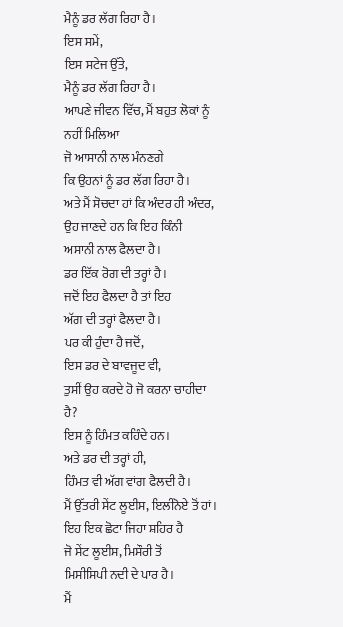ਮੈਨੂੰ ਡਰ ਲੱਗ ਰਿਹਾ ਹੈ।
ਇਸ ਸਮੇਂ,
ਇਸ ਸਟੇਜ ਉੱਤੇ,
ਮੈਨੂੰ ਡਰ ਲੱਗ ਰਿਹਾ ਹੈ।
ਆਪਣੇ ਜੀਵਨ ਵਿੱਚ, ਮੈਂ ਬਹੁਤ ਲੋਕਾਂ ਨੂੰ
ਨਹੀਂ ਮਿਲਿਆ
ਜੋ ਆਸਾਨੀ ਨਾਲ ਮੰਨਣਗੇ
ਕਿ ਉਹਨਾਂ ਨੂੰ ਡਰ ਲੱਗ ਰਿਹਾ ਹੈ।
ਅਤੇ ਮੈਂ ਸੋਚਦਾ ਹਾਂ ਕਿ ਅੰਦਰ ਹੀ ਅੰਦਰ,
ਉਹ ਜਾਣਦੇ ਹਨ ਕਿ ਇਹ ਕਿੰਨੀ
ਅਸਾਨੀ ਨਾਲ ਫੈਲਦਾ ਹੈ।
ਡਰ ਇੱਕ ਰੋਗ ਦੀ ਤਰ੍ਹਾਂ ਹੈ।
ਜਦੋਂ ਇਹ ਫੈਲਦਾ ਹੈ ਤਾਂ ਇਹ
ਅੱਗ ਦੀ ਤਰ੍ਹਾਂ ਫੈਲਦਾ ਹੈ।
ਪਰ ਕੀ ਹੁੰਦਾ ਹੈ ਜਦੋਂ,
ਇਸ ਡਰ ਦੇ ਬਾਵਜੂਦ ਵੀ,
ਤੁਸੀਂ ਉਹ ਕਰਦੇ ਹੋ ਜੋ ਕਰਨਾ ਚਾਹੀਦਾ ਹੈ?
ਇਸ ਨੂੰ ਹਿੰਮਤ ਕਹਿੰਦੇ ਹਨ।
ਅਤੇ ਡਰ ਦੀ ਤਰ੍ਹਾਂ ਹੀ,
ਹਿੰਮਤ ਵੀ ਅੱਗ ਵਾਂਗ ਫੈਲਦੀ ਹੈ।
ਮੈਂ ਉੱਤਰੀ ਸੇਂਟ ਲੂਈਸ, ਇਲੀਨੋਏ ਤੋਂ ਹਾਂ।
ਇਹ ਇਕ ਛੋਟਾ ਜਿਹਾ ਸ਼ਹਿਰ ਹੈ
ਜੋ ਸੇਂਟ ਲੂਈਸ, ਮਿਸੌਰੀ ਤੋਂ
ਮਿਸੀਸਿਪੀ ਨਦੀ ਦੇ ਪਾਰ ਹੈ।
ਮੈਂ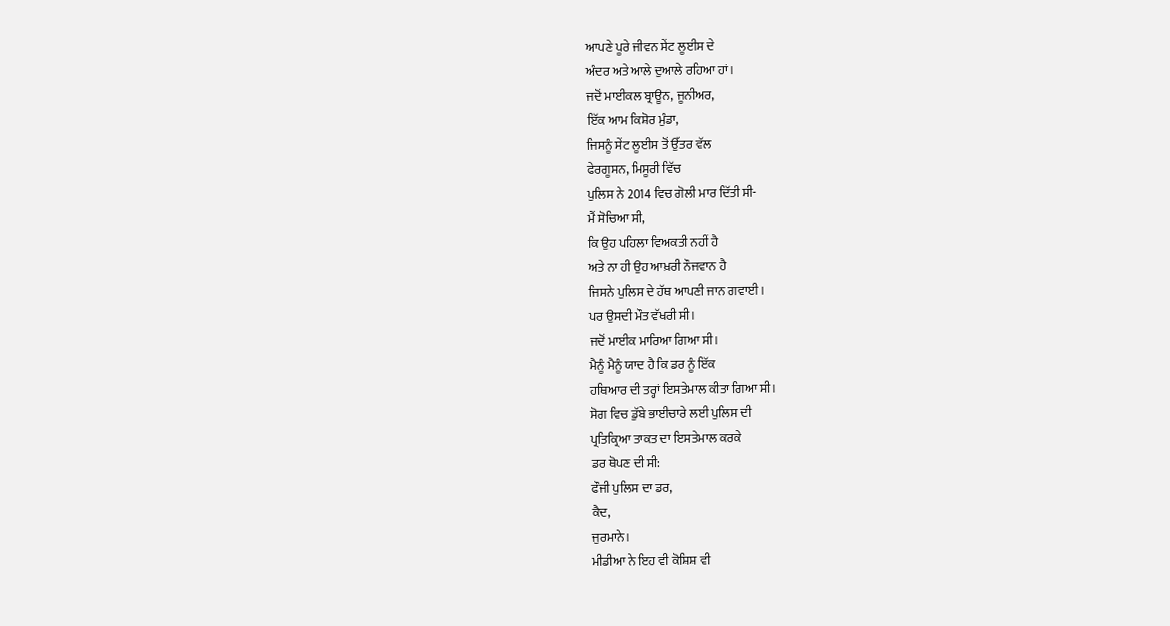ਆਪਣੇ ਪੂਰੇ ਜੀਵਨ ਸੇਂਟ ਲੂਈਸ ਦੇ
ਅੰਦਰ ਅਤੇ ਆਲੇ ਦੁਆਲੇ ਰਹਿਆ ਹਾਂ।
ਜਦੋਂ ਮਾਈਕਲ ਬ੍ਰਾਊਨ, ਜੂਨੀਅਰ,
ਇੱਕ ਆਮ ਕਿਸ਼ੋਰ ਮੁੰਡਾ,
ਜਿਸਨੂੰ ਸੇਂਟ ਲੂਈਸ ਤੋਂ ਉੱਤਰ ਵੱਲ
ਫੇਰਗੂਸਨ, ਮਿਸੂਰੀ ਵਿੱਚ
ਪੁਲਿਸ ਨੇ 2014 ਵਿਚ ਗੋਲੀ ਮਾਰ ਦਿੱਤੀ ਸੀ-
ਮੈਂ ਸੋਚਿਆ ਸੀ,
ਕਿ ਉਹ ਪਹਿਲਾ ਵਿਅਕਤੀ ਨਹੀਂ ਹੈ
ਅਤੇ ਨਾ ਹੀ ਉਹ ਆਖ਼ਰੀ ਨੌਜਵਾਨ ਹੈ
ਜਿਸਨੇ ਪੁਲਿਸ ਦੇ ਹੱਥ ਆਪਣੀ ਜਾਨ ਗਵਾਈ।
ਪਰ ਉਸਦੀ ਮੌਤ ਵੱਖਰੀ ਸੀ।
ਜਦੋਂ ਮਾਈਕ ਮਾਰਿਆ ਗਿਆ ਸੀ।
ਮੈਨੂੰ ਮੈਨੂੰ ਯਾਦ ਹੈ ਕਿ ਡਰ ਨੂੰ ਇੱਕ
ਹਥਿਆਰ ਦੀ ਤਰ੍ਹਾਂ ਇਸਤੇਮਾਲ ਕੀਤਾ ਗਿਆ ਸੀ।
ਸੋਗ ਵਿਚ ਡੁੱਬੇ ਭਾਈਚਾਰੇ ਲਈ ਪੁਲਿਸ ਦੀ
ਪ੍ਰਤਿਕ੍ਰਿਆ ਤਾਕਤ ਦਾ ਇਸਤੇਮਾਲ ਕਰਕੇ
ਡਰ ਥੋਪਣ ਦੀ ਸੀ:
ਫੌਜੀ ਪੁਲਿਸ ਦਾ ਡਰ,
ਕੈਦ,
ਜੁਰਮਾਨੇ।
ਮੀਡੀਆ ਨੇ ਇਹ ਵੀ ਕੋਸ਼ਿਸ਼ ਵੀ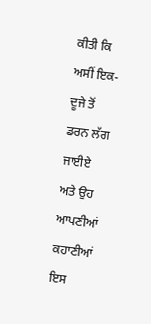ਕੀਤੀ ਕਿ
ਅਸੀਂ ਇਕ-ਦੂਜੇ ਤੋਂ ਡਰਨ ਲੱਗ ਜਾਈਏ
ਅਤੇ ਉਹ ਆਪਣੀਆਂ ਕਹਾਣੀਆਂ
ਇਸ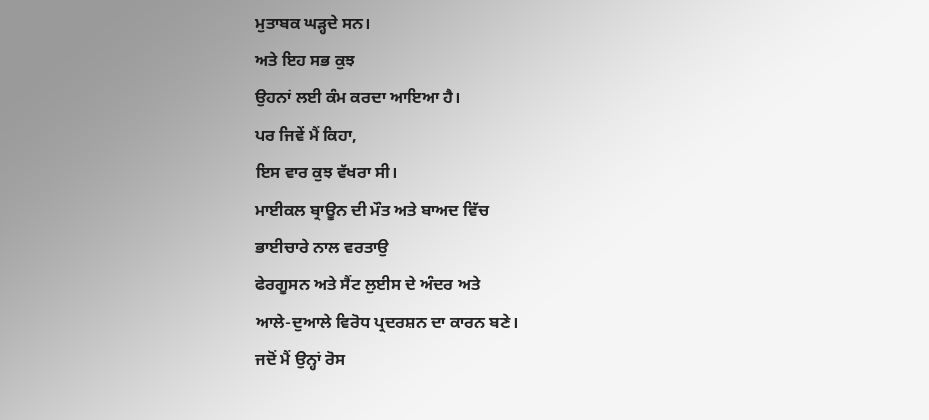ਮੁਤਾਬਕ ਘੜ੍ਹਦੇ ਸਨ।
ਅਤੇ ਇਹ ਸਭ ਕੁਝ
ਉਹਨਾਂ ਲਈ ਕੰਮ ਕਰਦਾ ਆਇਆ ਹੈ।
ਪਰ ਜਿਵੇਂ ਮੈਂ ਕਿਹਾ,
ਇਸ ਵਾਰ ਕੁਝ ਵੱਖਰਾ ਸੀ।
ਮਾਈਕਲ ਬ੍ਰਾਊਨ ਦੀ ਮੌਤ ਅਤੇ ਬਾਅਦ ਵਿੱਚ
ਭਾਈਚਾਰੇ ਨਾਲ ਵਰਤਾਉ
ਫੇਰਗੂਸਨ ਅਤੇ ਸੈਂਟ ਲੁਈਸ ਦੇ ਅੰਦਰ ਅਤੇ
ਆਲੇ-ਦੁਆਲੇ ਵਿਰੋਧ ਪ੍ਰਦਰਸ਼ਨ ਦਾ ਕਾਰਨ ਬਣੇ।
ਜਦੋਂ ਮੈਂ ਉਨ੍ਹਾਂ ਰੋਸ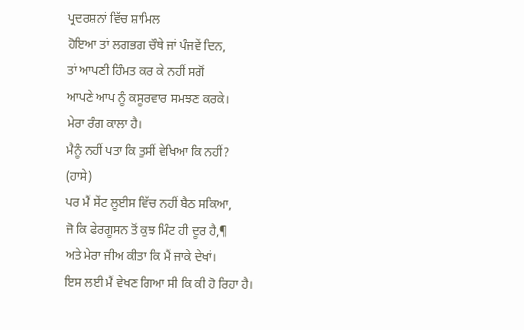ਪ੍ਰਦਰਸ਼ਨਾਂ ਵਿੱਚ ਸ਼ਾਮਿਲ
ਹੋਇਆ ਤਾਂ ਲਗਭਗ ਚੌਥੇ ਜਾਂ ਪੰਜਵੇਂ ਦਿਨ,
ਤਾਂ ਆਪਣੀ ਹਿੰਮਤ ਕਰ ਕੇ ਨਹੀਂ ਸਗੋਂ
ਆਪਣੇ ਆਪ ਨੂੰ ਕਸੂਰਵਾਰ ਸਮਝਣ ਕਰਕੇ।
ਮੇਰਾ ਰੰਗ ਕਾਲਾ ਹੈ।
ਮੈਨੂੰ ਨਹੀਂ ਪਤਾ ਕਿ ਤੁਸੀਂ ਵੇਖਿਆ ਕਿ ਨਹੀਂ?
(ਹਾਸੇ)
ਪਰ ਮੈਂ ਸੇਂਟ ਲੂਈਸ ਵਿੱਚ ਨਹੀਂ ਬੈਠ ਸਕਿਆ,
ਜੋ ਕਿ ਫੇਰਗੂਸਨ ਤੋਂ ਕੁਝ ਮਿੰਟ ਹੀ ਦੂਰ ਹੈ,¶
ਅਤੇ ਮੇਰਾ ਜੀਅ ਕੀਤਾ ਕਿ ਮੈਂ ਜਾਕੇ ਦੇਖਾਂ।
ਇਸ ਲਈ ਮੈਂ ਵੇਖਣ ਗਿਆ ਸੀ ਕਿ ਕੀ ਹੋ ਰਿਹਾ ਹੈ।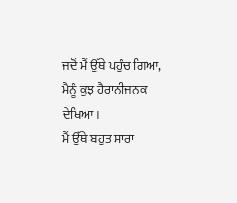ਜਦੋਂ ਮੈਂ ਉੱਥੇ ਪਹੁੰਚ ਗਿਆ,
ਮੈਨੂੰ ਕੁਝ ਹੈਰਾਨੀਜਨਕ ਦੇਖਿਆ।
ਮੈਂ ਉੱਥੇ ਬਹੁਤ ਸਾਰਾ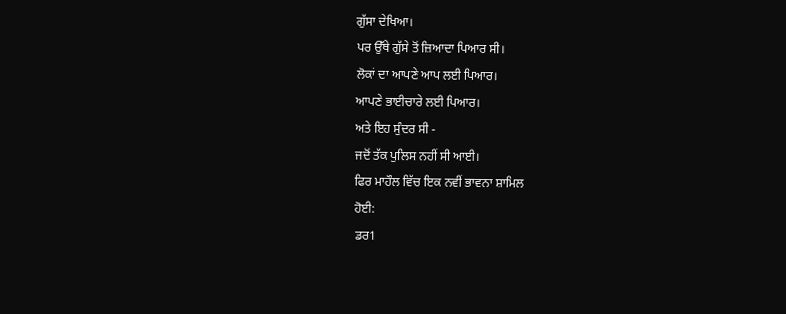ਗੁੱਸਾ ਦੇਖਿਆ।
ਪਰ ਉੱਥੇ ਗੁੱਸੇ ਤੋਂ ਜ਼ਿਆਦਾ ਪਿਆਰ ਸੀ।
ਲੋਕਾਂ ਦਾ ਆਪਣੇ ਆਪ ਲਈ ਪਿਆਰ।
ਆਪਣੇ ਭਾਈਚਾਰੇ ਲਈ ਪਿਆਰ।
ਅਤੇ ਇਹ ਸੁੰਦਰ ਸੀ -
ਜਦੋਂ ਤੱਕ ਪੁਲਿਸ ਨਹੀਂ ਸੀ ਆਈ।
ਫਿਰ ਮਾਹੌਲ ਵਿੱਚ ਇਕ ਨਵੀਂ ਭਾਵਨਾ ਸ਼ਾਮਿਲ
ਹੋਈ:
ਡਰ1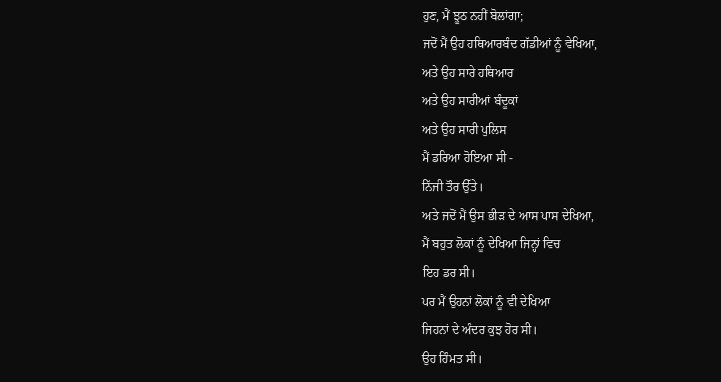ਹੁਣ, ਮੈਂ ਝੂਠ ਨਹੀਂ ਬੋਲਾਂਗਾ;
ਜਦੋਂ ਮੈਂ ਉਹ ਹਥਿਆਰਬੰਦ ਗੱਡੀਆਂ ਨੂੰ ਵੇਖਿਆ,
ਅਤੇ ਉਹ ਸਾਰੇ ਹਥਿਆਰ
ਅਤੇ ਉਹ ਸਾਰੀਆਂ ਬੰਦੂਕਾਂ
ਅਤੇ ਉਹ ਸਾਰੀ ਪੁਲਿਸ
ਮੈਂ ਡਰਿਆ ਹੋਇਆ ਸੀ -
ਨਿੱਜੀ ਤੌਰ ਉੱਤੇ।
ਅਤੇ ਜਦੋਂ ਮੈਂ ਉਸ ਭੀੜ ਦੇ ਆਸ ਪਾਸ ਦੇਖਿਆ,
ਮੈਂ ਬਹੁਤ ਲੋਕਾਂ ਨੂੰ ਦੇਖਿਆ ਜਿਨ੍ਹਾਂ ਵਿਚ
ਇਹ ਡਰ ਸੀ।
ਪਰ ਮੈਂ ਉਹਨਾਂ ਲੋਕਾਂ ਨੂੰ ਵੀ ਦੇਖਿਆ
ਜਿਹਨਾਂ ਦੇ ਅੰਦਰ ਕੁਝ ਹੋਰ ਸੀ।
ਉਹ ਹਿੰਮਤ ਸੀ।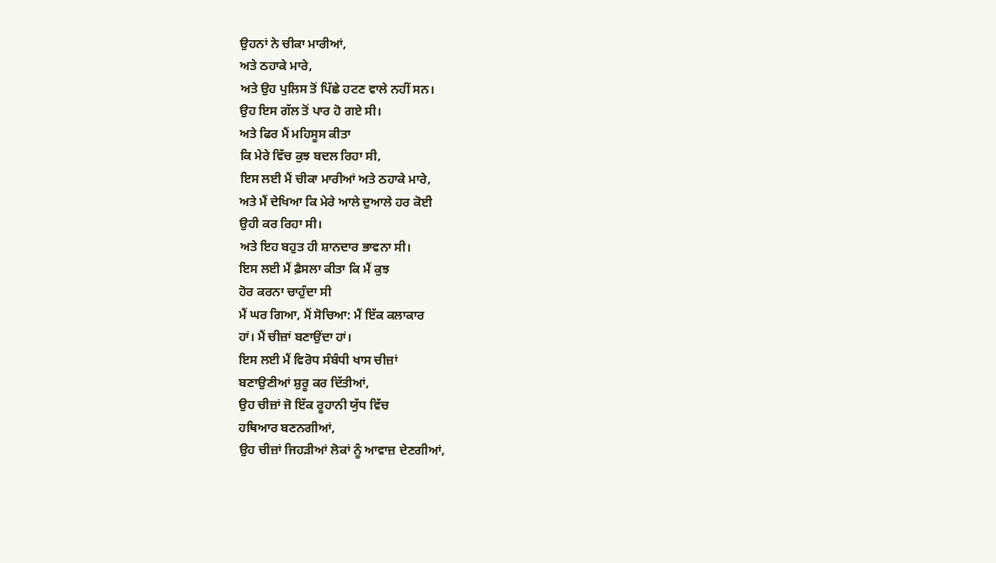ਉਹਨਾਂ ਨੇ ਚੀਕਾ ਮਾਰੀਆਂ,
ਅਤੇ ਠਹਾਕੇ ਮਾਰੇ,
ਅਤੇ ਉਹ ਪੁਲਿਸ ਤੋਂ ਪਿੱਛੇ ਹਟਣ ਵਾਲੇ ਨਹੀਂ ਸਨ।
ਉਹ ਇਸ ਗੱਲ ਤੋਂ ਪਾਰ ਹੋ ਗਏ ਸੀ।
ਅਤੇ ਫਿਰ ਮੈਂ ਮਹਿਸੂਸ ਕੀਤਾ
ਕਿ ਮੇਰੇ ਵਿੱਚ ਕੁਝ ਬਦਲ ਰਿਹਾ ਸੀ,
ਇਸ ਲਈ ਮੈਂ ਚੀਕਾ ਮਾਰੀਆਂ ਅਤੇ ਠਹਾਕੇ ਮਾਰੇ,
ਅਤੇ ਮੈਂ ਦੇਖਿਆ ਕਿ ਮੇਰੇ ਆਲੇ ਦੁਆਲੇ ਹਰ ਕੋਈ
ਉਹੀ ਕਰ ਰਿਹਾ ਸੀ।
ਅਤੇ ਇਹ ਬਹੁਤ ਹੀ ਸ਼ਾਨਦਾਰ ਭਾਵਨਾ ਸੀ।
ਇਸ ਲਈ ਮੈਂ ਫ਼ੈਸਲਾ ਕੀਤਾ ਕਿ ਮੈਂ ਕੁਝ
ਹੋਰ ਕਰਨਾ ਚਾਹੁੰਦਾ ਸੀ
ਮੈਂ ਘਰ ਗਿਆ, ਮੈਂ ਸੋਚਿਆ: ਮੈਂ ਇੱਕ ਕਲਾਕਾਰ
ਹਾਂ। ਮੈਂ ਚੀਜ਼ਾਂ ਬਣਾਉਂਦਾ ਹਾਂ।
ਇਸ ਲਈ ਮੈਂ ਵਿਰੋਧ ਸੰਬੰਧੀ ਖਾਸ ਚੀਜ਼ਾਂ
ਬਣਾਉਣੀਆਂ ਸ਼ੁਰੂ ਕਰ ਦਿੱਤੀਆਂ,
ਉਹ ਚੀਜ਼ਾਂ ਜੋ ਇੱਕ ਰੂਹਾਨੀ ਯੁੱਧ ਵਿੱਚ
ਹਥਿਆਰ ਬਣਨਗੀਆਂ,
ਉਹ ਚੀਜ਼ਾਂ ਜਿਹੜੀਆਂ ਲੋਕਾਂ ਨੂੰ ਆਵਾਜ਼ ਦੇਣਗੀਆਂ,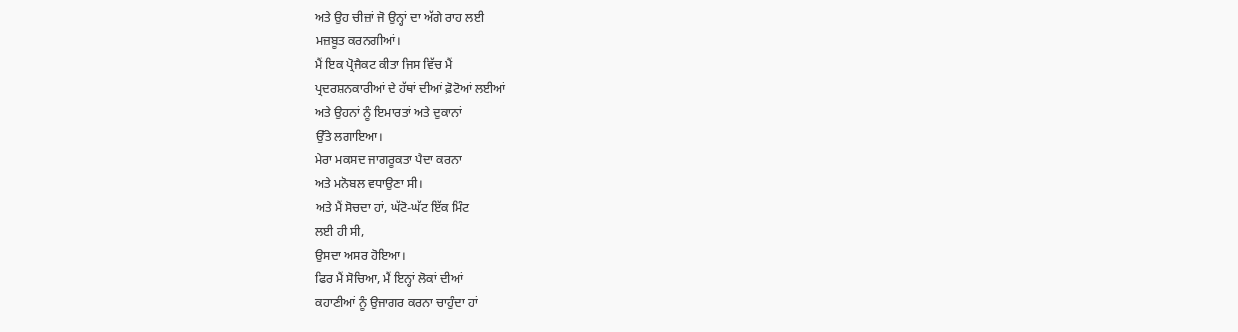ਅਤੇ ਉਹ ਚੀਜ਼ਾਂ ਜੋ ਉਨ੍ਹਾਂ ਦਾ ਅੱਗੇ ਰਾਹ ਲਈ
ਮਜ਼ਬੂਤ ਕਰਨਗੀਆਂ।
ਮੈਂ ਇਕ ਪ੍ਰੋਜੈਕਟ ਕੀਤਾ ਜਿਸ ਵਿੱਚ ਮੈਂ
ਪ੍ਰਦਰਸ਼ਨਕਾਰੀਆਂ ਦੇ ਹੱਥਾਂ ਦੀਆਂ ਫ਼ੋਟੋਆਂ ਲਈਆਂ
ਅਤੇ ਉਹਨਾਂ ਨੂੰ ਇਮਾਰਤਾਂ ਅਤੇ ਦੁਕਾਨਾਂ
ਉੱਤੇ ਲਗਾਇਆ।
ਮੇਰਾ ਮਕਸਦ ਜਾਗਰੂਕਤਾ ਪੈਦਾ ਕਰਨਾ
ਅਤੇ ਮਨੋਬਲ ਵਧਾਉਣਾ ਸੀ।
ਅਤੇ ਮੈਂ ਸੋਚਦਾ ਹਾਂ, ਘੱਟੋ-ਘੱਟ ਇੱਕ ਮਿੰਟ
ਲਈ ਹੀ ਸੀ,
ਉਸਦਾ ਅਸਰ ਹੋਇਆ।
ਫਿਰ ਮੈਂ ਸੋਚਿਆ, ਮੈਂ ਇਨ੍ਹਾਂ ਲੋਕਾਂ ਦੀਆਂ
ਕਹਾਣੀਆਂ ਨੂੰ ਉਜਾਗਰ ਕਰਨਾ ਚਾਹੁੰਦਾ ਹਾਂ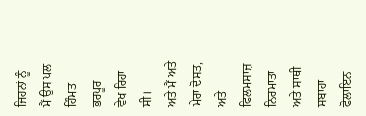ਜਿਹਨਾਂ ਨੂੰ ਮੈਂ ਉਸ ਪਲ ਹਿੰਮਤ ਭਰਪੂਰ
ਵੇਖ ਰਿਹਾ ਸੀ।
ਅਤੇ ਮੈਂ ਅਤੇ ਮੇਰਾ ਦੋਸਤ,
ਅਤੇ ਫਿਲਮਸਾਜ਼ ਨਿਰਮਾਤਾ ਅਤੇ ਸਾਥੀ ਸਬਾਹਾ ਫੋਲਾਇਨ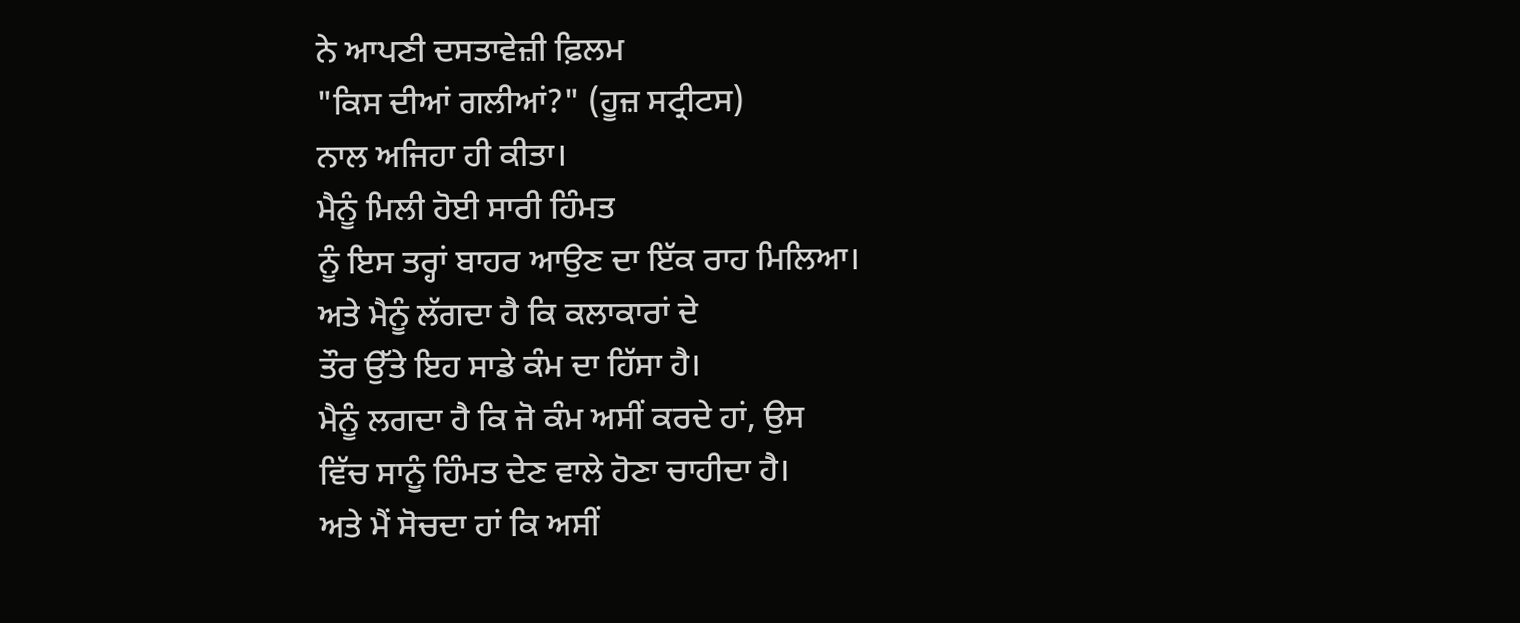ਨੇ ਆਪਣੀ ਦਸਤਾਵੇਜ਼ੀ ਫ਼ਿਲਮ
"ਕਿਸ ਦੀਆਂ ਗਲੀਆਂ?" (ਹੂਜ਼ ਸਟ੍ਰੀਟਸ)
ਨਾਲ ਅਜਿਹਾ ਹੀ ਕੀਤਾ।
ਮੈਨੂੰ ਮਿਲੀ ਹੋਈ ਸਾਰੀ ਹਿੰਮਤ
ਨੂੰ ਇਸ ਤਰ੍ਹਾਂ ਬਾਹਰ ਆਉਣ ਦਾ ਇੱਕ ਰਾਹ ਮਿਲਿਆ।
ਅਤੇ ਮੈਨੂੰ ਲੱਗਦਾ ਹੈ ਕਿ ਕਲਾਕਾਰਾਂ ਦੇ
ਤੌਰ ਉੱਤੇ ਇਹ ਸਾਡੇ ਕੰਮ ਦਾ ਹਿੱਸਾ ਹੈ।
ਮੈਨੂੰ ਲਗਦਾ ਹੈ ਕਿ ਜੋ ਕੰਮ ਅਸੀਂ ਕਰਦੇ ਹਾਂ, ਉਸ
ਵਿੱਚ ਸਾਨੂੰ ਹਿੰਮਤ ਦੇਣ ਵਾਲੇ ਹੋਣਾ ਚਾਹੀਦਾ ਹੈ।
ਅਤੇ ਮੈਂ ਸੋਚਦਾ ਹਾਂ ਕਿ ਅਸੀਂ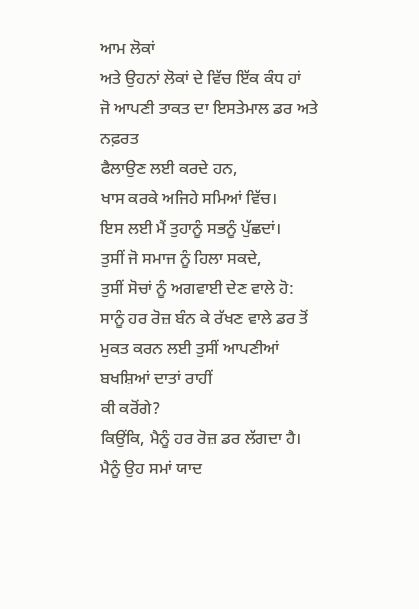ਆਮ ਲੋਕਾਂ
ਅਤੇ ਉਹਨਾਂ ਲੋਕਾਂ ਦੇ ਵਿੱਚ ਇੱਕ ਕੰਧ ਹਾਂ
ਜੋ ਆਪਣੀ ਤਾਕਤ ਦਾ ਇਸਤੇਮਾਲ ਡਰ ਅਤੇ ਨਫ਼ਰਤ
ਫੈਲਾਉਣ ਲਈ ਕਰਦੇ ਹਨ,
ਖਾਸ ਕਰਕੇ ਅਜਿਹੇ ਸਮਿਆਂ ਵਿੱਚ।
ਇਸ ਲਈ ਮੈਂ ਤੁਹਾਨੂੰ ਸਭਨੂੰ ਪੁੱਛਦਾਂ।
ਤੁਸੀਂ ਜੋ ਸਮਾਜ ਨੂੰ ਹਿਲਾ ਸਕਦੇ,
ਤੁਸੀਂ ਸੋਚਾਂ ਨੂੰ ਅਗਵਾਈ ਦੇਣ ਵਾਲੇ ਹੋ:
ਸਾਨੂੰ ਹਰ ਰੋਜ਼ ਬੰਨ ਕੇ ਰੱਖਣ ਵਾਲੇ ਡਰ ਤੋਂ
ਮੁਕਤ ਕਰਨ ਲਈ ਤੁਸੀਂ ਆਪਣੀਆਂ
ਬਖਸ਼ਿਆਂ ਦਾਤਾਂ ਰਾਹੀਂ
ਕੀ ਕਰੋਂਗੇ?
ਕਿਉਂਕਿ, ਮੈਨੂੰ ਹਰ ਰੋਜ਼ ਡਰ ਲੱਗਦਾ ਹੈ।
ਮੈਨੂੰ ਉਹ ਸਮਾਂ ਯਾਦ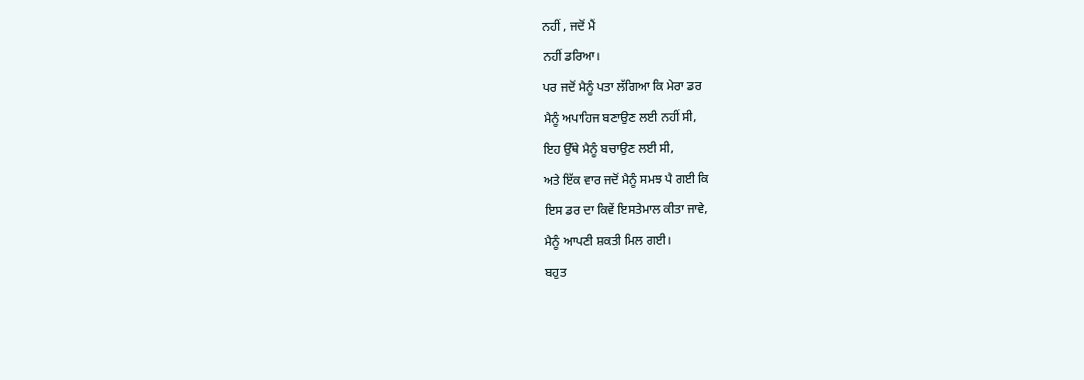ਨਹੀਂ , ਜਦੋਂ ਮੈਂ
ਨਹੀਂ ਡਰਿਆ।
ਪਰ ਜਦੋਂ ਮੈਨੂੰ ਪਤਾ ਲੱਗਿਆ ਕਿ ਮੇਰਾ ਡਰ
ਮੈਨੂੰ ਅਪਾਹਿਜ ਬਣਾਉਣ ਲਈ ਨਹੀਂ ਸੀ,
ਇਹ ਉੱਥੇ ਮੈਨੂੰ ਬਚਾਉਣ ਲਈ ਸੀ,
ਅਤੇ ਇੱਕ ਵਾਰ ਜਦੋਂ ਮੈਨੂੰ ਸਮਝ ਪੈ ਗਈ ਕਿ
ਇਸ ਡਰ ਦਾ ਕਿਵੇਂ ਇਸਤੇਮਾਲ ਕੀਤਾ ਜਾਵੇ,
ਮੈਨੂੰ ਆਪਣੀ ਸ਼ਕਤੀ ਮਿਲ ਗਈ।
ਬਹੁਤ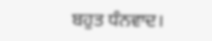ਬਹੁਤ ਧੰਨਵਾਦ।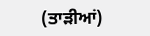(ਤਾੜੀਆਂ)